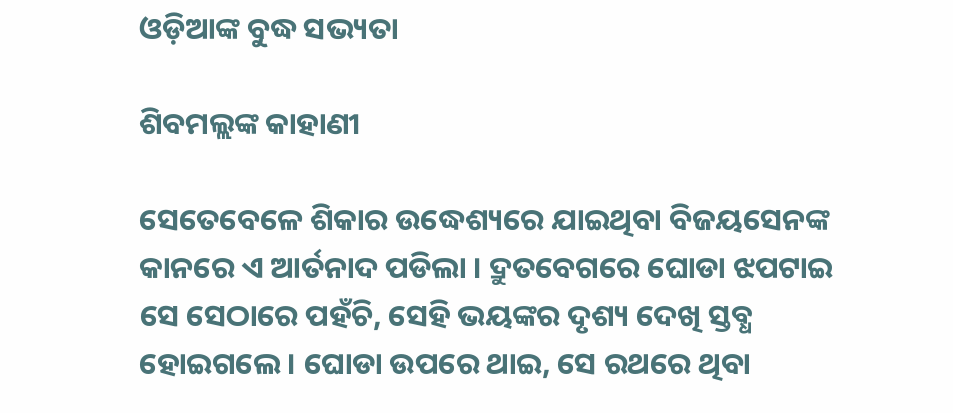ଓଡ଼ିଆଙ୍କ ବୁଦ୍ଧ ସଭ୍ୟତା

ଶିବମଲ୍ଲଙ୍କ କାହାଣୀ

ସେତେବେଳେ ଶିକାର ଉଦ୍ଧେଶ୍ୟରେ ଯାଇଥିବା ବିଜୟସେନଙ୍କ କାନରେ ଏ ଆର୍ତନାଦ ପଡିଲା । ଦ୍ରୁତବେଗରେ ଘୋଡା ଝପଟାଇ ସେ ସେଠାରେ ପହଁଚି, ସେହି ଭୟଙ୍କର ଦୃଶ୍ୟ ଦେଖି ସ୍ତବ୍ଧ ହୋଇଗଲେ । ଘୋଡା ଉପରେ ଥାଇ, ସେ ରଥରେ ଥିବା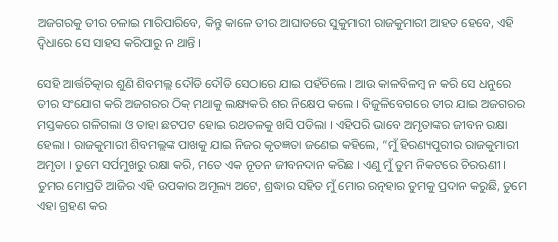ଅଜଗରକୁ ତୀର ଚଳାଇ ମାରିପାରିବେ, କିନ୍ତୁ କାଳେ ତୀର ଆଘାତରେ ସୁକୁମାରୀ ରାଜକୁମାରୀ ଆହତ ହେବେ, ଏହି ଦ୍ୱିଧାରେ ସେ ସାହସ କରିପାରୁ ନ ଥାନ୍ତି ।

ସେହି ଆର୍ତ୍ତଚିତ୍କାର ଶୁଣି ଶିବମଲ୍ଲ ଦୌଡି ଦୌଡି ସେଠାରେ ଯାଇ ପହଁଚିଲେ । ଆଉ କାଳବିଳମ୍ବ ନ କରି ସେ ଧନୁରେ ତୀର ସଂଯୋଗ କରି ଅଜଗରର ଠିକ୍ ମଥାକୁ ଲକ୍ଷ୍ୟକରି ଶର ନିକ୍ଷେପ କଲେ । ବିଜୁଳିବେଗରେ ତୀର ଯାଇ ଅଜଗରର ମସ୍ତକରେ ଗଳିଗଲା ଓ ତାହା ଛଟପଟ ହୋଇ ରଥତଳକୁ ଖସି ପଡିଲା । ଏହିପରି ଭାବେ ଅମୃତାଙ୍କର ଜୀବନ ରକ୍ଷା ହେଲା । ରାଜକୁମାରୀ ଶିବମଲ୍ଲଙ୍କ ପାଖକୁ ଯାଇ ନିଜର କୃତଜ୍ଞତା ଜଣେଇ କହିଲେ, “ମୁଁ ହିରଣ୍ୟପୁରୀର ରାଜକୁମାରୀ ଅମୃତା । ତୁମେ ସର୍ପମୁଖରୁ ରକ୍ଷା କରି, ମତେ ଏକ ନୂତନ ଜୀବନଦାନ କରିଛ । ଏଣୁ ମୁଁ ତୁମ ନିକଟରେ ଚିରଋଣୀ । ତୁମର ମୋପ୍ରତି ଆଜିର ଏହି ଉପକାର ଅମୂଲ୍ୟ ଅଟେ, ଶ୍ରଦ୍ଧାର ସହିତ ମୁଁ ମୋର ରତ୍ନହାର ତୁମକୁ ପ୍ରଦାନ କରୁଛି, ତୁମେ ଏହା ଗ୍ରହଣ କର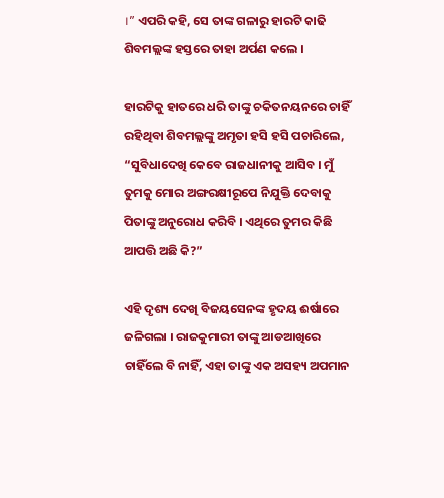।” ଏପରି କହି, ସେ ତାଙ୍କ ଗଳାରୁ ହାରଟି କାଢି ଶିବମଲ୍ଲଙ୍କ ହସ୍ତରେ ତାହା ଅର୍ପଣ କଲେ ।

ହାରଟିକୁ ହାତରେ ଧରି ତାଙ୍କୁ ଚକିତନୟନରେ ଚାହିଁ ରହିଥିବା ଶିବମଲ୍ଲଙ୍କୁ ଅମୃତା ହସି ହସି ପଚାରିଲେ, “ସୁବିଧାଦେଖି କେବେ ରାଜଧାନୀକୁ ଆସିବ । ମୁଁ ତୁମକୁ ମୋର ଅଙ୍ଗରକ୍ଷୀରୂପେ ନିଯୁକ୍ତି ଦେବାକୁ ପିତାଙ୍କୁ ଅନୁରୋଧ କରିବି । ଏଥିରେ ତୁମର କିଛି ଆପତ୍ତି ଅଛି କି?”

ଏହି ଦୃଶ୍ୟ ଦେଖି ବିଜୟସେନଙ୍କ ହୃଦୟ ଈର୍ଷାରେ ଜଳିଗଲା । ରାଜକୁମାରୀ ତାଙ୍କୁ ଆଡଆଖିରେ ଚାହିଁଲେ ବି ନାହିଁ, ଏହା ତାଙ୍କୁ ଏକ ଅସହ୍ୟ ଅପମାନ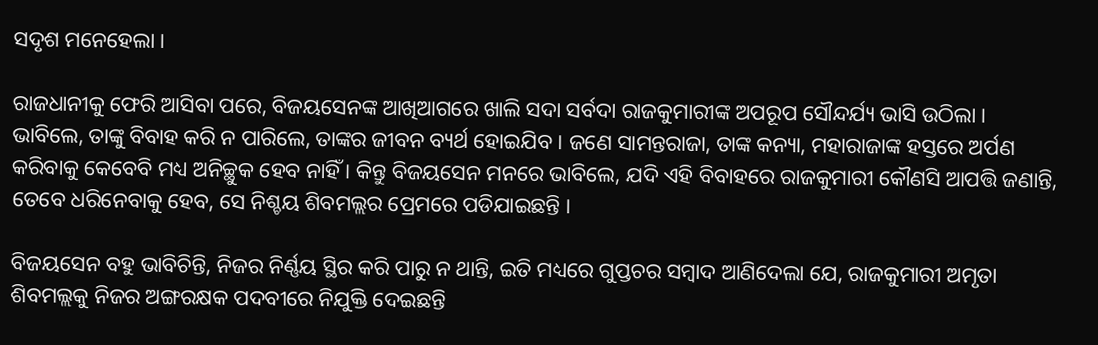ସଦୃଶ ମନେହେଲା ।

ରାଜଧାନୀକୁ ଫେରି ଆସିବା ପରେ, ବିଜୟସେନଙ୍କ ଆଖିଆଗରେ ଖାଲି ସଦା ସର୍ବଦା ରାଜକୁମାରୀଙ୍କ ଅପରୂପ ସୌନ୍ଦର୍ଯ୍ୟ ଭାସି ଉଠିଲା । ଭାବିଲେ, ତାଙ୍କୁ ବିବାହ କରି ନ ପାରିଲେ, ତାଙ୍କର ଜୀବନ ବ୍ୟର୍ଥ ହୋଇଯିବ । ଜଣେ ସାମନ୍ତରାଜା, ତାଙ୍କ କନ୍ୟା, ମହାରାଜାଙ୍କ ହସ୍ତରେ ଅର୍ପଣ କରିବାକୁ କେବେବି ମଧ୍ୟ ଅନିଚ୍ଛୁକ ହେବ ନାହିଁ । କିନ୍ତୁ ବିଜୟସେନ ମନରେ ଭାବିଲେ, ଯଦି ଏହି ବିବାହରେ ରାଜକୁମାରୀ କୌଣସି ଆପତ୍ତି ଜଣାନ୍ତି, ତେବେ ଧରିନେବାକୁ ହେବ, ସେ ନିଶ୍ଚୟ ଶିବମଲ୍ଲର ପ୍ରେମରେ ପଡିଯାଇଛନ୍ତି ।

ବିଜୟସେନ ବହୁ ଭାବିଚିନ୍ତି, ନିଜର ନିର୍ଣ୍ଣୟ ସ୍ଥିର କରି ପାରୁ ନ ଥାନ୍ତି, ଇତି ମଧ୍ୟରେ ଗୁପ୍ତଚର ସମ୍ବାଦ ଆଣିଦେଲା ଯେ, ରାଜକୁମାରୀ ଅମୃତା ଶିବମଲ୍ଲକୁ ନିଜର ଅଙ୍ଗରକ୍ଷକ ପଦବୀରେ ନିଯୁକ୍ତି ଦେଇଛନ୍ତି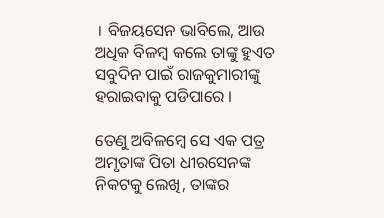। ବିଜୟସେନ ଭାବିଲେ, ଆଉ ଅଧିକ ବିଳମ୍ବ କଲେ ତାଙ୍କୁ ହୁଏତ ସବୁଦିନ ପାଇଁ ରାଜକୁମାରୀଙ୍କୁ ହରାଇବାକୁ ପଡିପାରେ ।

ତେଣୁ ଅବିଳମ୍ବେ ସେ ଏକ ପତ୍ର ଅମୃତାଙ୍କ ପିତା ଧୀରସେନଙ୍କ ନିକଟକୁ ଲେଖି, ତାଙ୍କର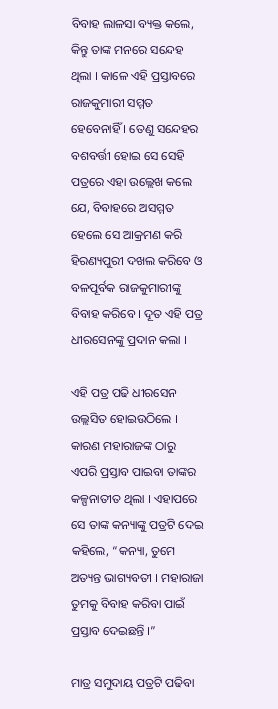ବିବାହ ଲାଳସା ବ୍ୟକ୍ତ କଲେ, କିନ୍ତୁ ତାଙ୍କ ମନରେ ସନ୍ଦେହ ଥିଲା । କାଳେ ଏହି ପ୍ରସ୍ତାବରେ ରାଜକୁମାରୀ ସମ୍ମତ ହେବେନାହିଁ । ତେଣୁ ସନ୍ଦେହର ବଶବର୍ତ୍ତୀ ହୋଇ ସେ ସେହି ପତ୍ରରେ ଏହା ଉଲ୍ଲେଖ କଲେ ଯେ, ବିବାହରେ ଅସମ୍ମତ ହେଲେ ସେ ଆକ୍ରମଣ କରି ହିରଣ୍ୟପୁରୀ ଦଖଲ କରିବେ ଓ ବଳପୂର୍ବକ ରାଜକୁମାରୀଙ୍କୁ ବିବାହ କରିବେ । ଦୂତ ଏହି ପତ୍ର ଧୀରସେନଙ୍କୁ ପ୍ରଦାନ କଲା ।

ଏହି ପତ୍ର ପଢି ଧୀରସେନ ଉଲ୍ଲସିତ ହୋଇଉଠିଲେ । କାରଣ ମହାରାଜଙ୍କ ଠାରୁ ଏପରି ପ୍ରସ୍ତାବ ପାଇବା ତାଙ୍କର କଳ୍ପନାତୀତ ଥିଲା । ଏହାପରେ ସେ ତାଙ୍କ କନ୍ୟାଙ୍କୁ ପତ୍ରଟି ଦେଇ କହିଲେ, “କନ୍ୟା, ତୁମେ ଅତ୍ୟନ୍ତ ଭାଗ୍ୟବତୀ । ମହାରାଜା ତୁମକୁ ବିବାହ କରିବା ପାଇଁ ପ୍ରସ୍ତାବ ଦେଇଛନ୍ତି ।”

ମାତ୍ର ସମୁଦାୟ ପତ୍ରଟି ପଢିବା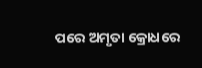ପରେ ଅମୃତା କ୍ରୋଧରେ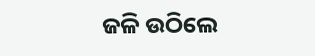ଜଳି ଉଠିଲେ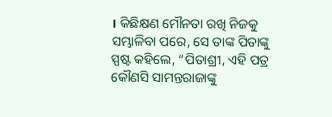। କିଛିକ୍ଷଣ ମୌନତା ରଖି ନିଜକୁ ସମ୍ଭାଳିବା ପରେ, ସେ ତାଙ୍କ ପିତାଙ୍କୁ ସ୍ପଷ୍ଟ କହିଲେ, “ପିତାଶ୍ରୀ, ଏହି ପତ୍ର କୌଣସି ସାମନ୍ତରାଜାଙ୍କୁ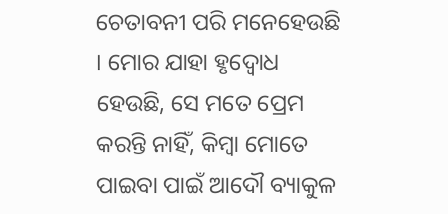ଚେତାବନୀ ପରି ମନେହେଉଛି । ମୋର ଯାହା ହୃଦ୍ବୋଧ ହେଉଛି, ସେ ମତେ ପ୍ରେମ କରନ୍ତି ନାହିଁ, କିମ୍ବା ମୋତେ ପାଇବା ପାଇଁ ଆଦୌ ବ୍ୟାକୁଳ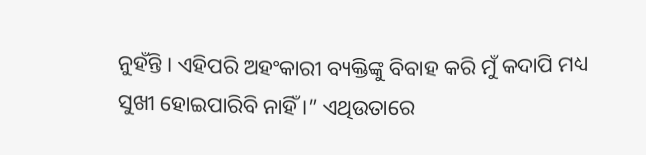ନୁହଁନ୍ତି । ଏହିପରି ଅହଂକାରୀ ବ୍ୟକ୍ତିଙ୍କୁ ବିବାହ କରି ମୁଁ କଦାପି ମଧ୍ୟ ସୁଖୀ ହୋଇପାରିବି ନାହିଁ ।” ଏଥିଉତାରେ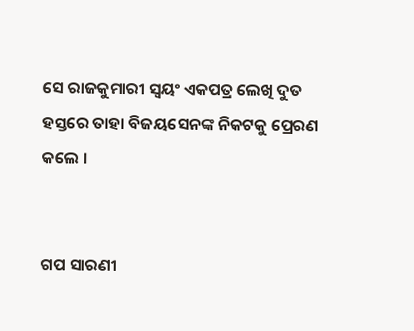ସେ ରାଜକୁମାରୀ ସ୍ୱୟଂ ଏକପତ୍ର ଲେଖି ଦୁତ ହସ୍ତରେ ତାହା ବିଜୟସେନଙ୍କ ନିକଟକୁ ପ୍ରେରଣ କଲେ ।


ଗପ ସାରଣୀ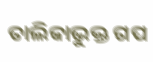ତାଲିକାଭୁକ୍ତ ଗପ